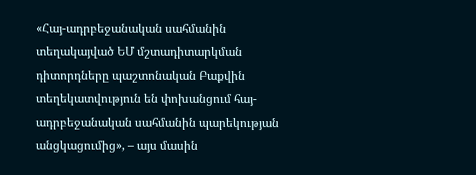«Հայ-ադրբեջանական սահմանին տեղակայված ԵՄ մշտադիտարկման դիտորդները պաշտոնական Բաքվին տեղեկատվություն են փոխանցում հայ-ադրբեջանական սահմանին պարեկության անցկացումից», – այս մասին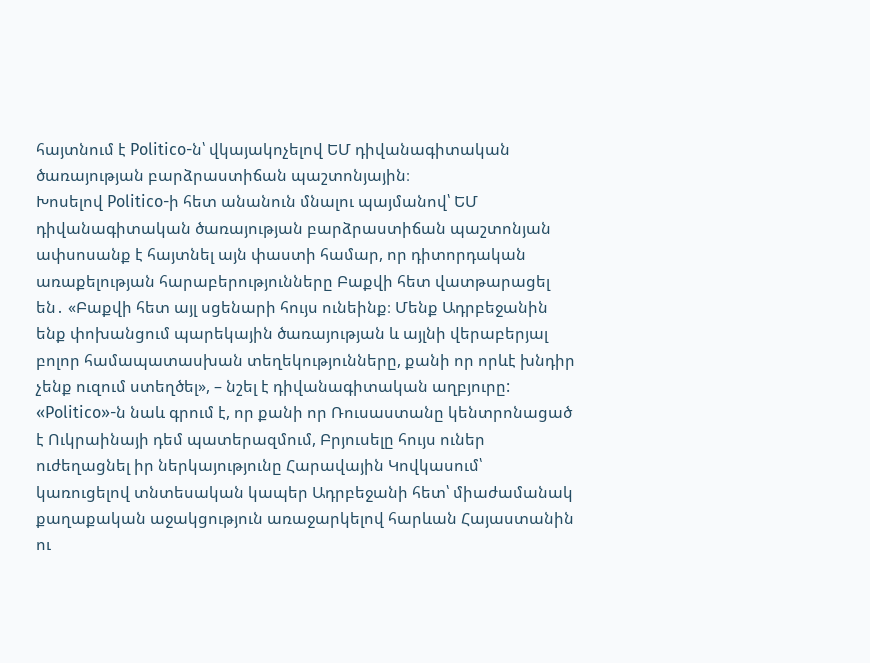հայտնում է Politico-ն՝ վկայակոչելով ԵՄ դիվանագիտական ծառայության բարձրաստիճան պաշտոնյային։
Խոսելով Politico-ի հետ անանուն մնալու պայմանով՝ ԵՄ դիվանագիտական ծառայության բարձրաստիճան պաշտոնյան ափսոսանք է հայտնել այն փաստի համար, որ դիտորդական առաքելության հարաբերությունները Բաքվի հետ վատթարացել են․ «Բաքվի հետ այլ սցենարի հույս ունեինք։ Մենք Ադրբեջանին ենք փոխանցում պարեկային ծառայության և այլնի վերաբերյալ բոլոր համապատասխան տեղեկությունները, քանի որ որևէ խնդիր չենք ուզում ստեղծել», – նշել է դիվանագիտական աղբյուրը:
«Politico»-ն նաև գրում է, որ քանի որ Ռուսաստանը կենտրոնացած է Ուկրաինայի դեմ պատերազմում, Բրյուսելը հույս ուներ ուժեղացնել իր ներկայությունը Հարավային Կովկասում՝ կառուցելով տնտեսական կապեր Ադրբեջանի հետ՝ միաժամանակ քաղաքական աջակցություն առաջարկելով հարևան Հայաստանին ու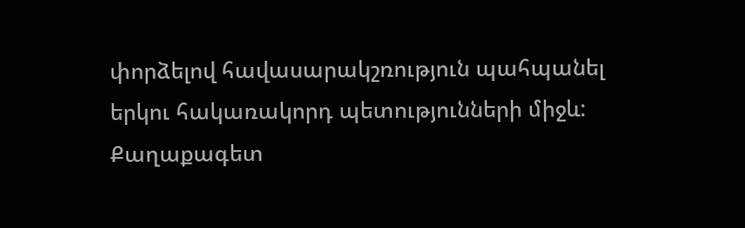փորձելով հավասարակշռություն պահպանել երկու հակառակորդ պետությունների միջև:
Քաղաքագետ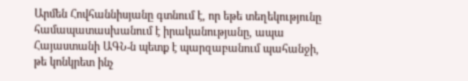Արմեն Հովհաննիսյանը գտնում է, որ եթե տեղեկությունը համապատասխանում է իրականությանը, ապա Հայաստանի ԱԳՆ-ն պետք է պարզաբանում պահանջի, թե կոնկրետ ինչ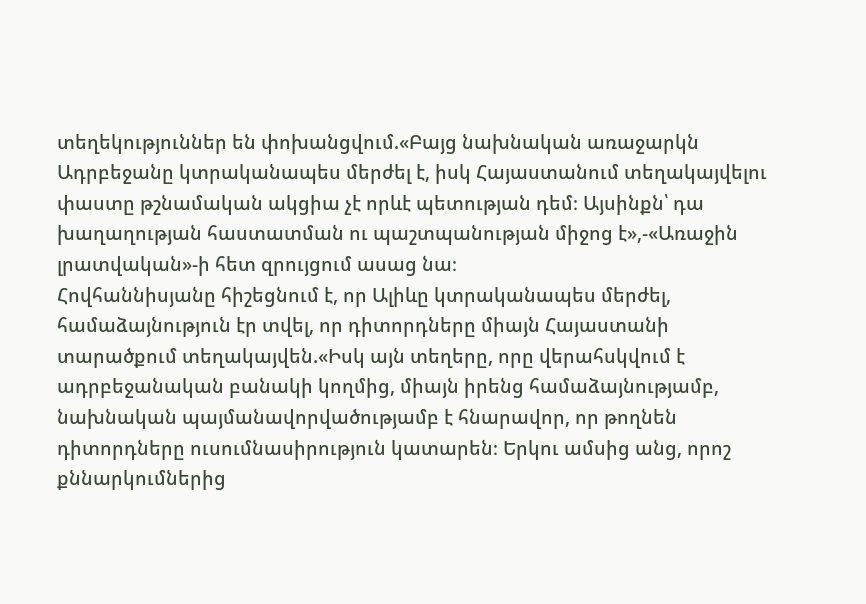տեղեկություններ են փոխանցվում.«Բայց նախնական առաջարկն Ադրբեջանը կտրականապես մերժել է, իսկ Հայաստանում տեղակայվելու փաստը թշնամական ակցիա չէ որևէ պետության դեմ։ Այսինքն՝ դա խաղաղության հաստատման ու պաշտպանության միջոց է»,-«Առաջին լրատվական»-ի հետ զրույցում ասաց նա։
Հովհաննիսյանը հիշեցնում է, որ Ալիևը կտրականապես մերժել, համաձայնություն էր տվել, որ դիտորդները միայն Հայաստանի տարածքում տեղակայվեն.«Իսկ այն տեղերը, որը վերահսկվում է ադրբեջանական բանակի կողմից, միայն իրենց համաձայնությամբ, նախնական պայմանավորվածությամբ է հնարավոր, որ թողնեն դիտորդները ուսումնասիրություն կատարեն։ Երկու ամսից անց, որոշ քննարկումներից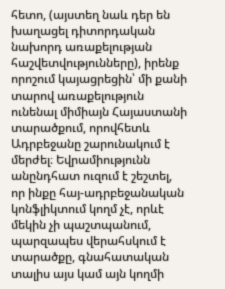հետո, (այստեղ նաև դեր են խաղացել դիտորդական նախորդ առաքելության հաշվետվությունները), իրենք որոշում կայացրեցին՝ մի քանի տարով առաքելություն ունենալ միմիայն Հայաստանի տարածքում, որովհետև Ադրբեջանը շարունակում է մերժել։ Եվրամիությունն անընդհատ ուզում է շեշտել, որ ինքը հայ-ադրբեջանական կոնֆլիկտում կողմ չէ, որևէ մեկին չի պաշտպանում, պարզապես վերահսկում է տարածքը, գնահատական տալիս այս կամ այն կողմի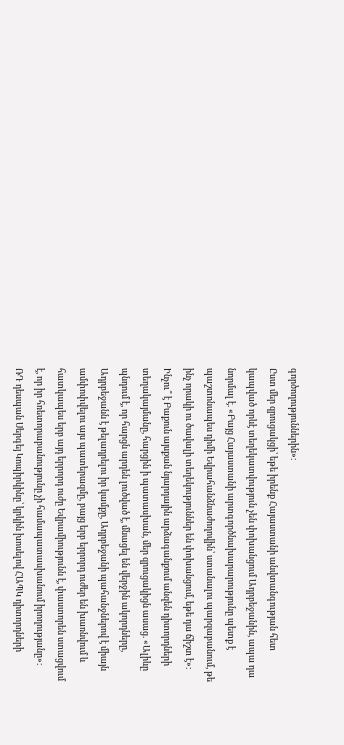գործողություններին»։
Ըստ մեր զրուցակցի՝ եթե իրենք Հայաստանի անվտանգության հետ կապված որևէ տեղեկատվություն չեն փոխանցում Ադրբեջանին, ապա դա նորմալ է. «Բայց Հայաստանի արտգործնախարարությունը պետք է պաշտոնապես դիմի Եվրահանձնաժողովին՝ ստանալու պարզաբանում, թե ինչ որակի ու ծավալի տեղեկություններ են փոխանցում, եթե դա ճիշտ է»։
Ինչու՞ է Բաքուն այսքան նյարդային արձագանքում անզեն դիտորդների տեղակայմանը, հարցին ի պատասխան, մեր զրուցակիցն ասաց. «Ալիևը պնդում է, որ հարցն արդեն լուծված է, մնացել են վերջին ակորդները, Ադրբեջանն է թելադրելու իր կամքը, Ադրբեջանի պահանջներով է միայն ամփոփվելու այս պատերազմը, բայց երբ երրորդ ուժեր են խառնվում և հատկապես երբ այդ երրորդ ուժը Եվրամիությունն է, փաստորեն ստացվում է, որ իր հռետորաբանությունը չի համապատասխանում իրողությանը»։
ՌԴ դեսպան Սերգեյ Կոպիրկինը՝ կրկին խոսելով ՀԱՊԿ դիտորդների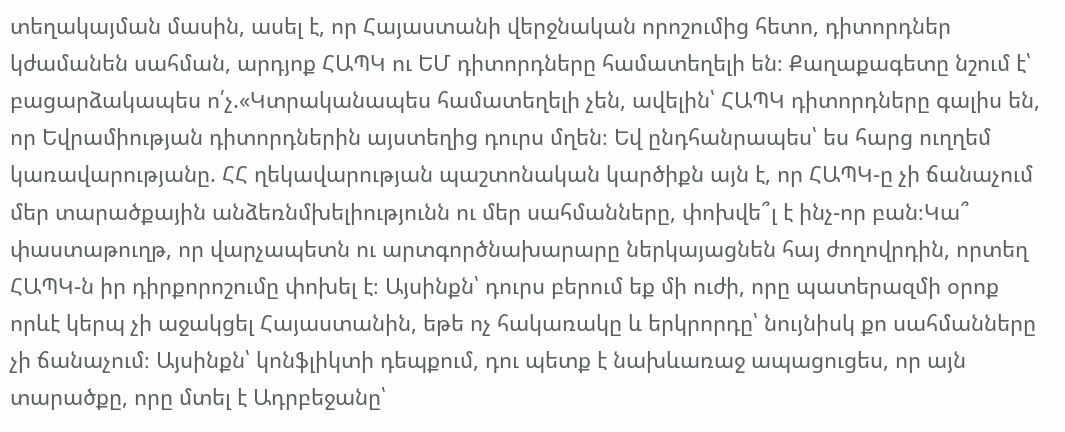տեղակայման մասին, ասել է, որ Հայաստանի վերջնական որոշումից հետո, դիտորդներ կժամանեն սահման, արդյոք ՀԱՊԿ ու ԵՄ դիտորդները համատեղելի են։ Քաղաքագետը նշում է՝ բացարձակապես ո՛չ.«Կտրականապես համատեղելի չեն, ավելին՝ ՀԱՊԿ դիտորդները գալիս են, որ Եվրամիության դիտորդներին այստեղից դուրս մղեն։ Եվ ընդհանրապես՝ ես հարց ուղղեմ կառավարությանը. ՀՀ ղեկավարության պաշտոնական կարծիքն այն է, որ ՀԱՊԿ-ը չի ճանաչում մեր տարածքային անձեռնմխելիությունն ու մեր սահմանները, փոխվե՞լ է ինչ-որ բան։Կա՞ փաստաթուղթ, որ վարչապետն ու արտգործնախարարը ներկայացնեն հայ ժողովրդին, որտեղ ՀԱՊԿ-ն իր դիրքորոշումը փոխել է։ Այսինքն՝ դուրս բերում եք մի ուժի, որը պատերազմի օրոք որևէ կերպ չի աջակցել Հայաստանին, եթե ոչ հակառակը և երկրորդը՝ նույնիսկ քո սահմանները չի ճանաչում։ Այսինքն՝ կոնֆլիկտի դեպքում, դու պետք է նախևառաջ ապացուցես, որ այն տարածքը, որը մտել է Ադրբեջանը՝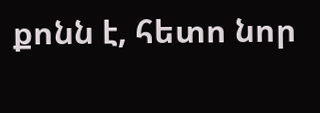քոնն է, հետո նոր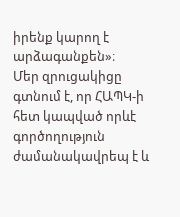իրենք կարող է արձագանքեն»։
Մեր զրուցակիցը գտնում է, որ ՀԱՊԿ-ի հետ կապված որևէ գործողություն ժամանակավրեպ է և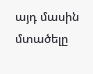այդ մասին մտածելը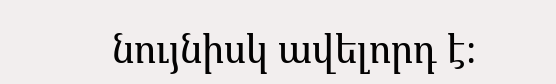նույնիսկ ավելորդ է։